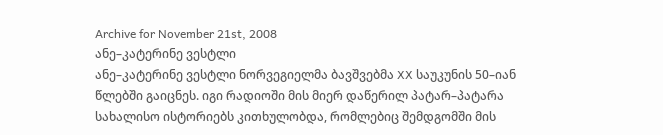Archive for November 21st, 2008
ანე–კატერინე ვესტლი
ანე–კატერინე ვესტლი ნორვეგიელმა ბავშვებმა XX საუკუნის 50–იან წლებში გაიცნეს. იგი რადიოში მის მიერ დაწერილ პატარ–პატარა სახალისო ისტორიებს კითხულობდა, რომლებიც შემდგომში მის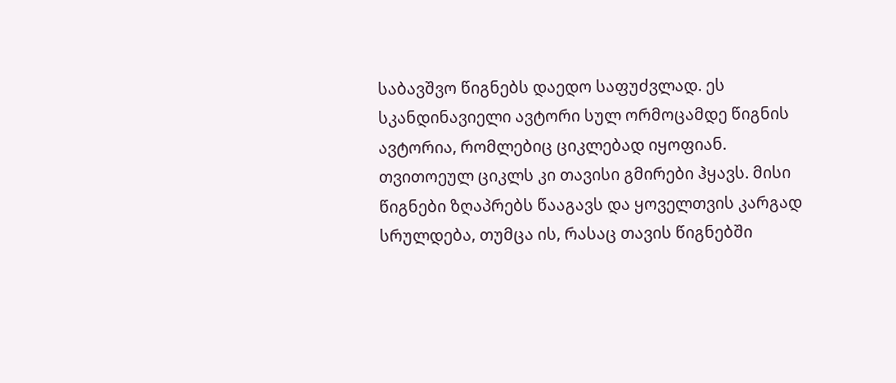საბავშვო წიგნებს დაედო საფუძვლად. ეს სკანდინავიელი ავტორი სულ ორმოცამდე წიგნის ავტორია, რომლებიც ციკლებად იყოფიან. თვითოეულ ციკლს კი თავისი გმირები ჰყავს. მისი წიგნები ზღაპრებს წააგავს და ყოველთვის კარგად სრულდება, თუმცა ის, რასაც თავის წიგნებში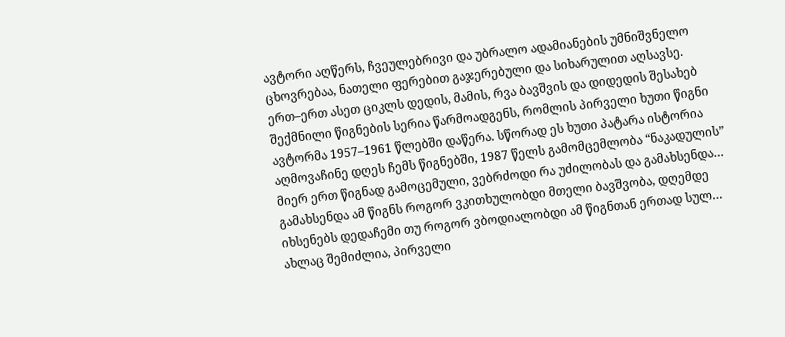ავტორი აღწერს, ჩვეულებრივი და უბრალო ადამიანების უმნიშვნელო ცხოვრებაა, ნათელი ფერებით გაჯერებული და სიხარულით აღსავსე.
ერთ–ერთ ასეთ ციკლს დედის, მამის, რვა ბავშვის და დიდედის შესახებ შექმნილი წიგნების სერია წარმოადგენს, რომლის პირველი ხუთი წიგნი ავტორმა 1957–1961 წლებში დაწერა. სწორად ეს ხუთი პატარა ისტორია აღმოვაჩინე დღეს ჩემს წიგნებში, 1987 წელს გამომცემლობა “ნაკადულის” მიერ ერთ წიგნად გამოცემული, ვებრძოდი რა უძილობას და გამახსენდა… გამახსენდა ამ წიგნს როგორ ვკითხულობდი მთელი ბავშვობა, დღემდე იხსენებს დედაჩემი თუ როგორ ვბოდიალობდი ამ წიგნთან ერთად სულ… ახლაც შემიძლია, პირველი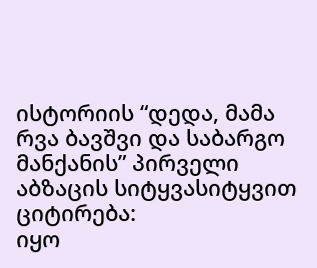ისტორიის “დედა, მამა რვა ბავშვი და საბარგო მანქანის” პირველი აბზაცის სიტყვასიტყვით ციტირება:
იყო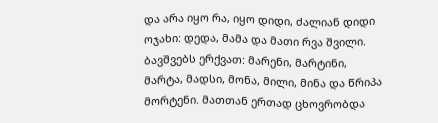და არა იყო რა, იყო დიდი, ძალიან დიდი ოჯახი: დედა, მამა და მათი რვა შვილი. ბავშვებს ერქვათ: მარენი, მარტინი, მარტა, მადსი, მონა, მილი, მინა და წრიპა მორტენი. მათთან ერთად ცხოვრობდა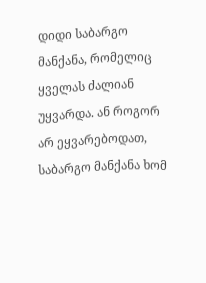დიდი საბარგო მანქანა, რომელიც ყველას ძალიან უყვარდა. ან როგორ არ ეყვარებოდათ, საბარგო მანქანა ხომ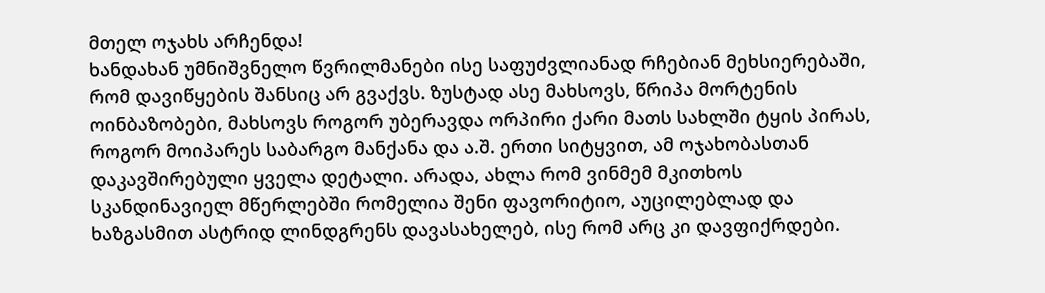მთელ ოჯახს არჩენდა!
ხანდახან უმნიშვნელო წვრილმანები ისე საფუძვლიანად რჩებიან მეხსიერებაში, რომ დავიწყების შანსიც არ გვაქვს. ზუსტად ასე მახსოვს, წრიპა მორტენის ოინბაზობები, მახსოვს როგორ უბერავდა ორპირი ქარი მათს სახლში ტყის პირას, როგორ მოიპარეს საბარგო მანქანა და ა.შ. ერთი სიტყვით, ამ ოჯახობასთან დაკავშირებული ყველა დეტალი. არადა, ახლა რომ ვინმემ მკითხოს სკანდინავიელ მწერლებში რომელია შენი ფავორიტიო, აუცილებლად და ხაზგასმით ასტრიდ ლინდგრენს დავასახელებ, ისე რომ არც კი დავფიქრდები.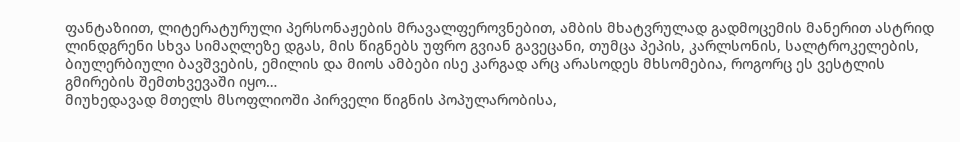ფანტაზიით, ლიტერატურული პერსონაჟების მრავალფეროვნებით, ამბის მხატვრულად გადმოცემის მანერით ასტრიდ ლინდგრენი სხვა სიმაღლეზე დგას, მის წიგნებს უფრო გვიან გავეცანი, თუმცა პეპის, კარლსონის, სალტროკელების, ბიულერბიული ბავშვების, ემილის და მიოს ამბები ისე კარგად არც არასოდეს მხსომებია, როგორც ეს ვესტლის გმირების შემთხვევაში იყო…
მიუხედავად მთელს მსოფლიოში პირველი წიგნის პოპულარობისა,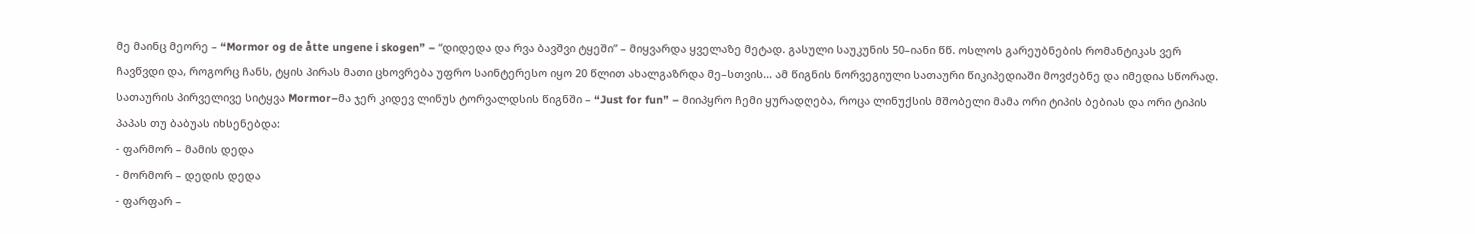მე მაინც მეორე – “Mormor og de åtte ungene i skogen” – “დიდედა და რვა ბავშვი ტყეში” – მიყვარდა ყველაზე მეტად. გასული საუკუნის 50–იანი წწ. ოსლოს გარეუბნების რომანტიკას ვერ ჩავწვდი და, როგორც ჩანს, ტყის პირას მათი ცხოვრება უფრო საინტერესო იყო 20 წლით ახალგაზრდა მე–სთვის… ამ წიგნის ნორვეგიული სათაური წიკიპედიაში მოვძებნე და იმედია სწორად. სათაურის პირველივე სიტყვა Mormor–მა ჯერ კიდევ ლინუს ტორვალდსის წიგნში – “Just for fun” – მიიპყრო ჩემი ყურადღება, როცა ლინუქსის მშობელი მამა ორი ტიპის ბებიას და ორი ტიპის პაპას თუ ბაბუას იხსენებდა:
- ფარმორ – მამის დედა
- მორმორ – დედის დედა
- ფარფარ –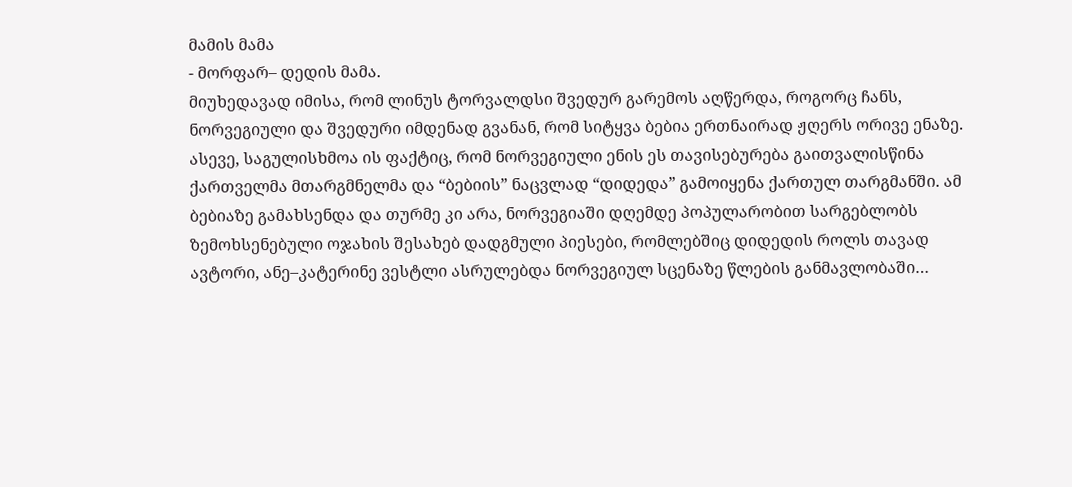მამის მამა
- მორფარ– დედის მამა.
მიუხედავად იმისა, რომ ლინუს ტორვალდსი შვედურ გარემოს აღწერდა, როგორც ჩანს, ნორვეგიული და შვედური იმდენად გვანან, რომ სიტყვა ბებია ერთნაირად ჟღერს ორივე ენაზე. ასევე, საგულისხმოა ის ფაქტიც, რომ ნორვეგიული ენის ეს თავისებურება გაითვალისწინა ქართველმა მთარგმნელმა და “ბებიის” ნაცვლად “დიდედა” გამოიყენა ქართულ თარგმანში. ამ ბებიაზე გამახსენდა და თურმე კი არა, ნორვეგიაში დღემდე პოპულარობით სარგებლობს ზემოხსენებული ოჯახის შესახებ დადგმული პიესები, რომლებშიც დიდედის როლს თავად ავტორი, ანე–კატერინე ვესტლი ასრულებდა ნორვეგიულ სცენაზე წლების განმავლობაში…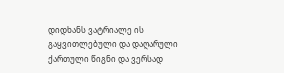დიდხანს ვატრიალე ის გაყვითლებული და დაღარული ქართული წიგნი და ვერსად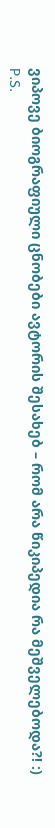ვიპოვე ბიოგრაფიული ცნობები ავტორის შესახებ – რომ არა წიკიპედია რა მეშველებოდა?! :)
P.S.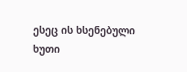ესეც ის ხსენებული ხუთი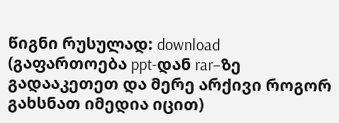წიგნი რუსულად: download (გაფართოება ppt-დან rar–ზე გადააკეთეთ და მერე არქივი როგორ გახსნათ იმედია იცით)